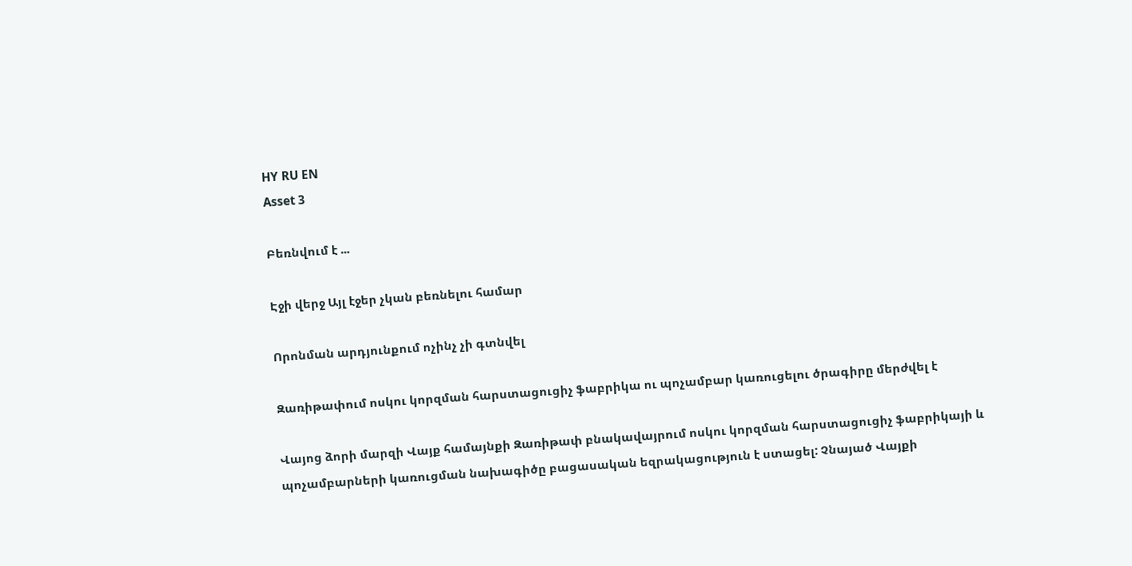HY RU EN
Asset 3

Բեռնվում է ...

Էջի վերջ Այլ էջեր չկան բեռնելու համար

Որոնման արդյունքում ոչինչ չի գտնվել

Զառիթափում ոսկու կորզման հարստացուցիչ ֆաբրիկա ու պոչամբար կառուցելու ծրագիրը մերժվել է

Վայոց ձորի մարզի Վայք համայնքի Զառիթափ բնակավայրում ոսկու կորզման հարստացուցիչ ֆաբրիկայի և պոչամբարների կառուցման նախագիծը բացասական եզրակացություն է ստացել: Չնայած Վայքի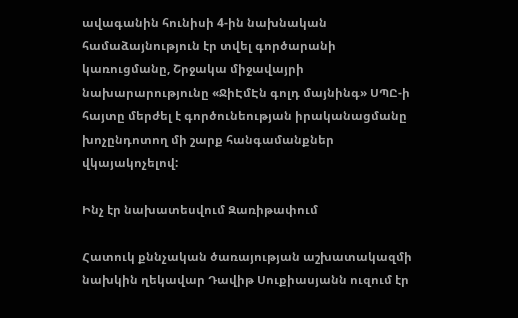ավագանին հունիսի 4-ին նախնական համաձայնություն էր տվել գործարանի կառուցմանը, Շրջակա միջավայրի նախարարությունը «ՋիԷմԷն գոլդ մայնինգ» ՍՊԸ-ի հայտը մերժել է գործունեության իրականացմանը խոչընդոտող մի շարք հանգամանքներ վկայակոչելով:

Ինչ էր նախատեսվում Զառիթափում

Հատուկ քննչական ծառայության աշխատակազմի նախկին ղեկավար Դավիթ Սուքիասյանն ուզում էր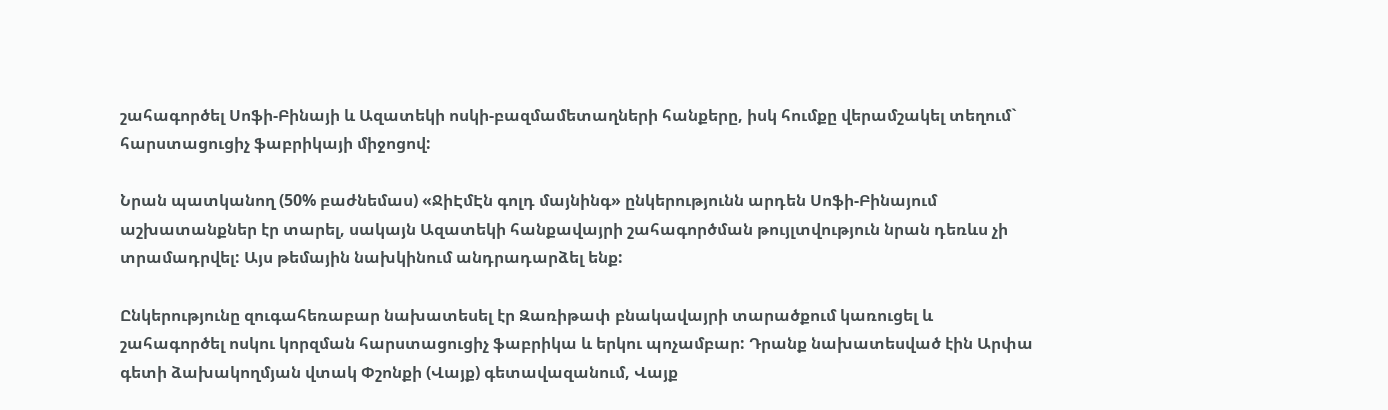շահագործել Սոֆի-Բինայի և Ազատեկի ոսկի-բազմամետաղների հանքերը, իսկ հումքը վերամշակել տեղում` հարստացուցիչ ֆաբրիկայի միջոցով:

Նրան պատկանող (50% բաժնեմաս) «ՋիԷմԷն գոլդ մայնինգ» ընկերությունն արդեն Սոֆի-Բինայում աշխատանքներ էր տարել, սակայն Ազատեկի հանքավայրի շահագործման թույլտվություն նրան դեռևս չի տրամադրվել: Այս թեմային նախկինում անդրադարձել ենք:

Ընկերությունը զուգահեռաբար նախատեսել էր Զառիթափ բնակավայրի տարածքում կառուցել և շահագործել ոսկու կորզման հարստացուցիչ ֆաբրիկա և երկու պոչամբար: Դրանք նախատեսված էին Արփա գետի ձախակողմյան վտակ Փշոնքի (Վայք) գետավազանում, Վայք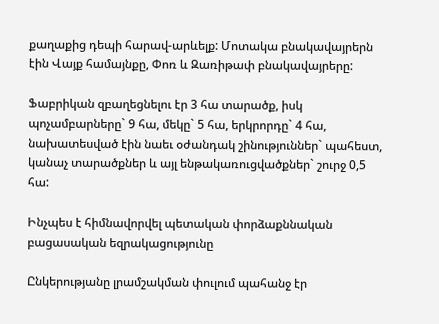քաղաքից դեպի հարավ-արևելք: Մոտակա բնակավայրերն էին Վայք համայնքը, Փոռ և Զառիթափ բնակավայրերը:

Ֆաբրիկան զբաղեցնելու էր 3 հա տարածք, իսկ պոչամբարները` 9 հա, մեկը` 5 հա, երկրորդը` 4 հա, նախատեսված էին նաեւ օժանդակ շինություններ` պահեստ, կանաչ տարածքներ և այլ ենթակառուցվածքներ` շուրջ 0,5 հա:

Ինչպես է հիմնավորվել պետական փորձաքննական բացասական եզրակացությունը

Ընկերությանը լրամշակման փուլում պահանջ էր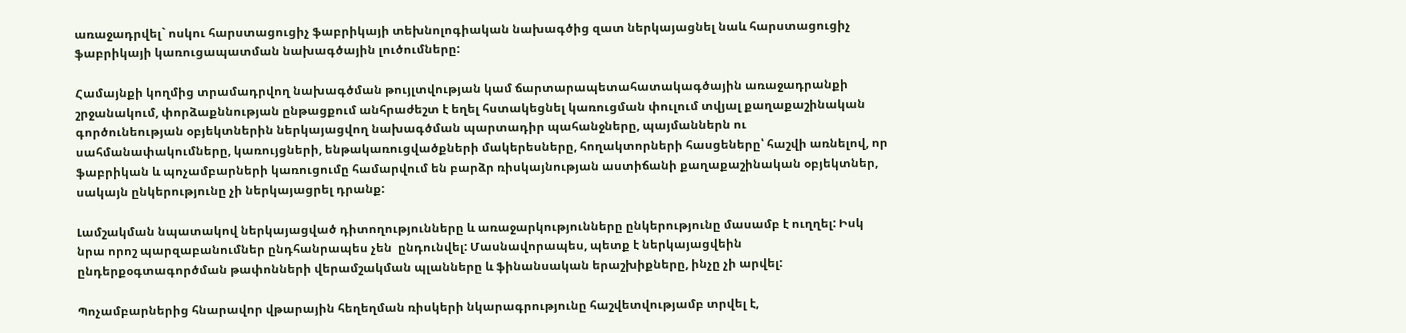առաջադրվել` ոսկու հարստացուցիչ ֆաբրիկայի տեխնոլոգիական նախագծից զատ ներկայացնել նաև հարստացուցիչ ֆաբրիկայի կառուցապատման նախագծային լուծումները:

Համայնքի կողմից տրամադրվող նախագծման թույլտվության կամ ճարտարապետահատակագծային առաջադրանքի շրջանակում, փորձաքննության ընթացքում անհրաժեշտ է եղել հստակեցնել կառուցման փուլում տվյալ քաղաքաշինական գործունեության օբյեկտներին ներկայացվող նախագծման պարտադիր պահանջները, պայմաններն ու սահմանափակումները, կառույցների, ենթակառուցվածքների մակերեսները, հողակտորների հասցեները՝ հաշվի առնելով, որ ֆաբրիկան և պոչամբարների կառուցումը համարվում են բարձր ռիսկայնության աստիճանի քաղաքաշինական օբյեկտներ, սակայն ընկերությունը չի ներկայացրել դրանք:

Լամշակման նպատակով ներկայացված դիտողությունները և առաջարկությունները ընկերությունը մասամբ է ուղղել: Իսկ նրա որոշ պարզաբանումներ ընդհանրապես չեն  ընդունվել: Մասնավորապես, պետք է ներկայացվեին ընդերքօգտագործման թափոնների վերամշակման պլանները և ֆինանսական երաշխիքները, ինչը չի արվել:

Պոչամբարներից հնարավոր վթարային հեղեղման ռիսկերի նկարագրությունը հաշվետվությամբ տրվել է,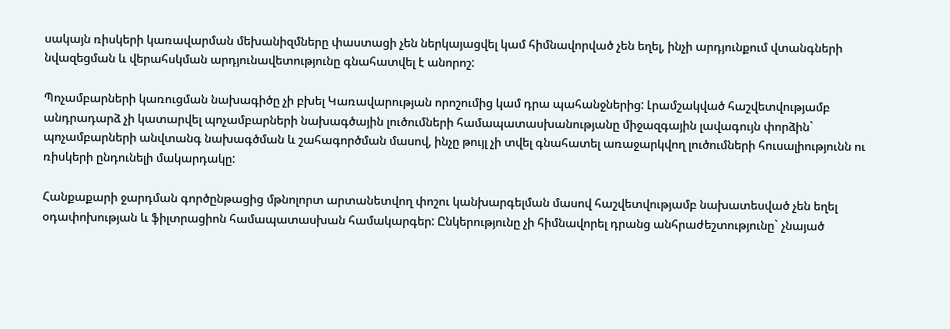սակայն ռիսկերի կառավարման մեխանիզմները փաստացի չեն ներկայացվել կամ հիմնավորված չեն եղել, ինչի արդյունքում վտանգների նվազեցման և վերահսկման արդյունավետությունը գնահատվել է անորոշ:

Պոչամբարների կառուցման նախագիծը չի բխել Կառավարության որոշումից կամ դրա պահանջներից: Լրամշակված հաշվետվությամբ անդրադարձ չի կատարվել պոչամբարների նախագծային լուծումների համապատասխանությանը միջազգային լավագույն փորձին` պոչամբարների անվտանգ նախագծման և շահագործման մասով, ինչը թույլ չի տվել գնահատել առաջարկվող լուծումների հուսալիությունն ու ռիսկերի ընդունելի մակարդակը:

Հանքաքարի ջարդման գործընթացից մթնոլորտ արտանետվող փոշու կանխարգելման մասով հաշվետվությամբ նախատեսված չեն եղել օդափոխության և ֆիլտրացիոն համապատասխան համակարգեր: Ընկերությունը չի հիմնավորել դրանց անհրաժեշտությունը` չնայած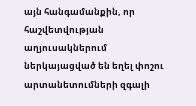այն հանգամանքին, որ հաշվետվության աղյուսակներում ներկայացված են եղել փոշու արտանետումների զգալի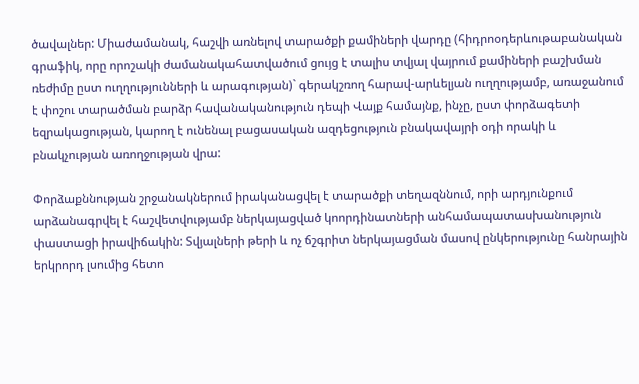ծավալներ: Միաժամանակ, հաշվի առնելով տարածքի քամիների վարդը (հիդրոօդերևութաբանական գրաֆիկ, որը որոշակի ժամանակահատվածում ցույց է տալիս տվյալ վայրում քամիների բաշխման ռեժիմը ըստ ուղղությունների և արագության)` գերակշռող հարավ-արևելյան ուղղությամբ, առաջանում է փոշու տարածման բարձր հավանականություն դեպի Վայք համայնք, ինչը, ըստ փորձագետի եզրակացության, կարող է ունենալ բացասական ազդեցություն բնակավայրի օդի որակի և բնակչության առողջության վրա:

Փորձաքննության շրջանակներում իրականացվել է տարածքի տեղազննում, որի արդյունքում արձանագրվել է հաշվետվությամբ ներկայացված կոորդինատների անհամապատասխանություն փաստացի իրավիճակին: Տվյալների թերի և ոչ ճշգրիտ ներկայացման մասով ընկերությունը հանրային երկրորդ լսումից հետո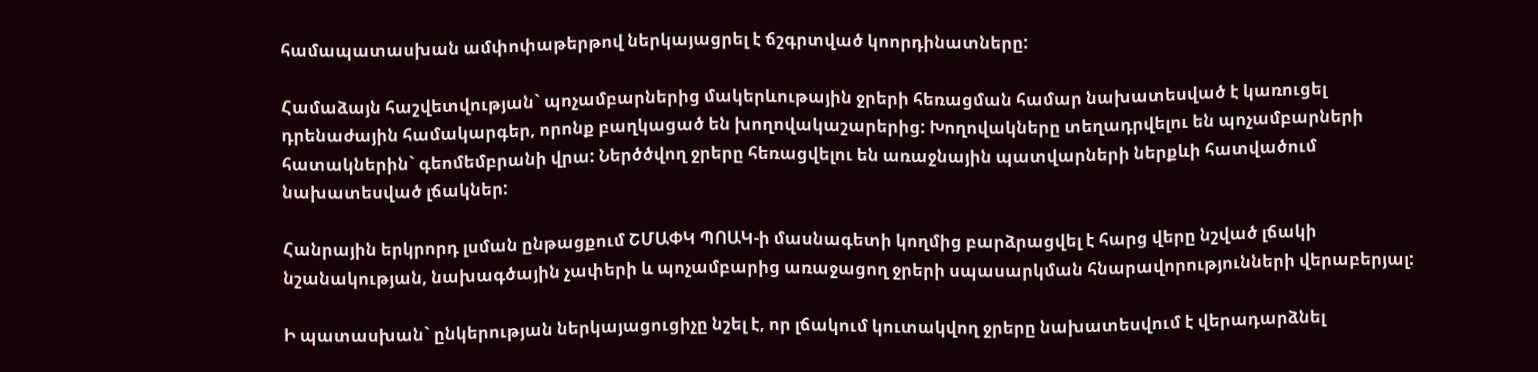համապատասխան ամփոփաթերթով ներկայացրել է ճշգրտված կոորդինատները:

Համաձայն հաշվետվության` պոչամբարներից մակերևութային ջրերի հեռացման համար նախատեսված է կառուցել դրենաժային համակարգեր, որոնք բաղկացած են խողովակաշարերից: Խողովակները տեղադրվելու են պոչամբարների հատակներին` գեոմեմբրանի վրա: Ներծծվող ջրերը հեռացվելու են առաջնային պատվարների ներքևի հատվածում նախատեսված լճակներ:

Հանրային երկրորդ լսման ընթացքում ՇՄԱՓԿ ՊՈԱԿ-ի մասնագետի կողմից բարձրացվել է հարց վերը նշված լճակի նշանակության, նախագծային չափերի և պոչամբարից առաջացող ջրերի սպասարկման հնարավորությունների վերաբերյալ:

Ի պատասխան` ընկերության ներկայացուցիչը նշել է, որ լճակում կուտակվող ջրերը նախատեսվում է վերադարձնել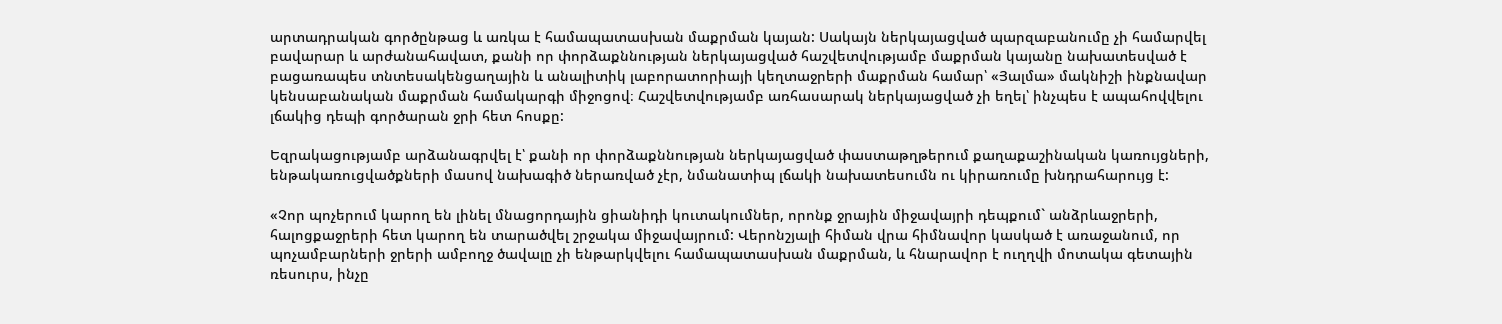արտադրական գործընթաց և առկա է համապատասխան մաքրման կայան: Սակայն ներկայացված պարզաբանումը չի համարվել բավարար և արժանահավատ, քանի որ փորձաքննության ներկայացված հաշվետվությամբ մաքրման կայանը նախատեսված է բացառապես տնտեսակենցաղային և անալիտիկ լաբորատորիայի կեղտաջրերի մաքրման համար՝ «Յալմա» մակնիշի ինքնավար կենսաբանական մաքրման համակարգի միջոցով։ Հաշվետվությամբ առհասարակ ներկայացված չի եղել՝ ինչպես է ապահովվելու լճակից դեպի գործարան ջրի հետ հոսքը:

Եզրակացությամբ արձանագրվել է՝ քանի որ փորձաքննության ներկայացված փաստաթղթերում քաղաքաշինական կառույցների, ենթակառուցվածքների մասով նախագիծ ներառված չէր, նմանատիպ լճակի նախատեսումն ու կիրառումը խնդրահարույց է:

«Չոր պոչերում կարող են լինել մնացորդային ցիանիդի կուտակումներ, որոնք ջրային միջավայրի դեպքում` անձրևաջրերի, հալոցքաջրերի հետ կարող են տարածվել շրջակա միջավայրում: Վերոնշյալի հիման վրա հիմնավոր կասկած է առաջանում, որ պոչամբարների ջրերի ամբողջ ծավալը չի ենթարկվելու համապատասխան մաքրման, և հնարավոր է ուղղվի մոտակա գետային ռեսուրս, ինչը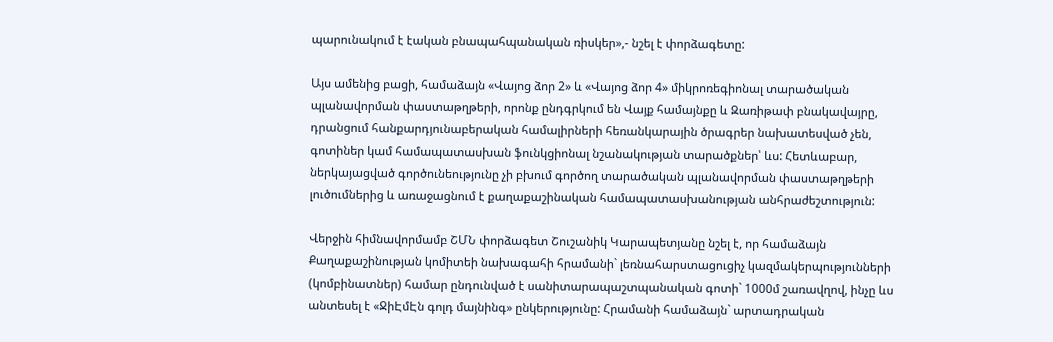պարունակում է էական բնապահպանական ռիսկեր»,- նշել է փորձագետը:

Այս ամենից բացի, համաձայն «Վայոց ձոր 2» և «Վայոց ձոր 4» միկրոռեգիոնալ տարածական պլանավորման փաստաթղթերի, որոնք ընդգրկում են Վայք համայնքը և Զառիթափ բնակավայրը, դրանցում հանքարդյունաբերական համալիրների հեռանկարային ծրագրեր նախատեսված չեն, գոտիներ կամ համապատասխան ֆունկցիոնալ նշանակության տարածքներ՝ ևս: Հետևաբար, ներկայացված գործունեությունը չի բխում գործող տարածական պլանավորման փաստաթղթերի լուծումներից և առաջացնում է քաղաքաշինական համապատասխանության անհրաժեշտություն:

Վերջին հիմնավորմամբ ՇՄՆ փորձագետ Շուշանիկ Կարապետյանը նշել է, որ համաձայն Քաղաքաշինության կոմիտեի նախագահի հրամանի` լեռնահարստացուցիչ կազմակերպությունների (կոմբինատներ) համար ընդունված է սանիտարապաշտպանական գոտի` 1000մ շառավղով, ինչը ևս անտեսել է «ՋիԷմԷն գոլդ մայնինգ» ընկերությունը: Հրամանի համաձայն` արտադրական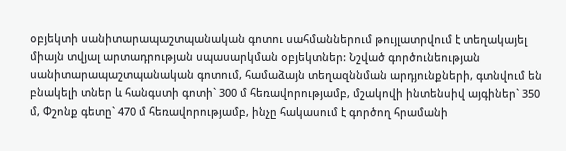օբյեկտի սանիտարապաշտպանական գոտու սահմաններում թույլատրվում է տեղակայել միայն տվյալ արտադրության սպասարկման օբյեկտներ: Նշված գործունեության սանիտարապաշտպանական գոտում, համաձայն տեղազննման արդյունքների, գտնվում են բնակելի տներ և հանգստի գոտի` 300 մ հեռավորությամբ, մշակովի ինտենսիվ այգիներ` 350 մ, Փշոնք գետը` 470 մ հեռավորությամբ, ինչը հակասում է գործող հրամանի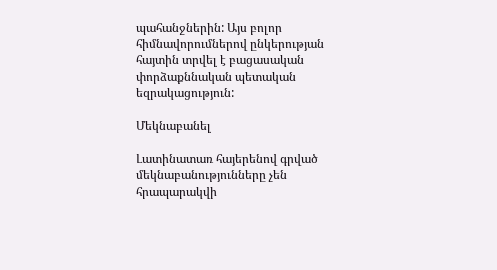պահանջներին: Այս բոլոր հիմնավորումներով ընկերության հայտին տրվել է բացասական փորձաքննական պետական եզրակացություն:

Մեկնաբանել

Լատինատառ հայերենով գրված մեկնաբանությունները չեն հրապարակվի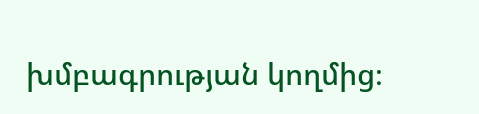խմբագրության կողմից։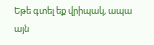Եթե գտել եք վրիպակ, ապա այն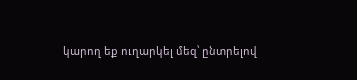կարող եք ուղարկել մեզ՝ ընտրելով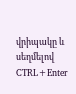վրիպակը և սեղմելով CTRL+Enter